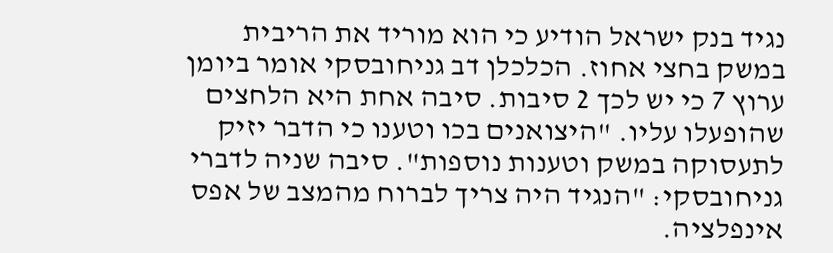נגיד בנק ישראל הודיע כי הוא מוריד את הריבית במשק בחצי אחוז. הכלכלן דב גניחובסקי אומר ביומן ערוץ 7 כי יש לכך 2 סיבות. סיבה אחת היא הלחצים שהופעלו עליו. "היצואנים בכו וטענו כי הדבר יזיק לתעסוקה במשק וטענות נוספות". סיבה שניה לדברי גניחובסקי: "הנגיד היה צריך לברוח מהמצב של אפס אינפלציה.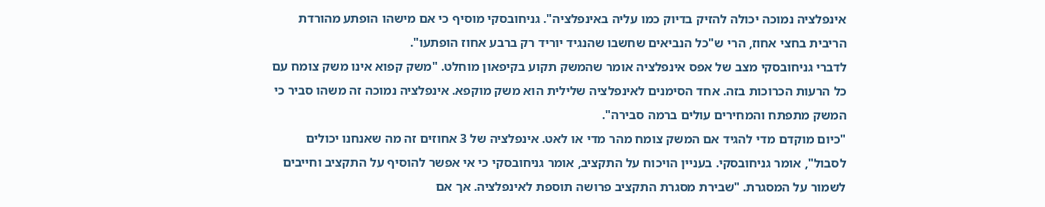אינפלציה נמוכה יכולה להזיק בדיוק כמו עליה באינפלציה". גניחובסקי מוסיף כי אם מישהו הופתע מהורדת הריבית בחצי אחוז, הרי ש"כל הנביאים שחשבו שהנגיד יוריד רק ברבע אחוז הופתעו".
לדברי גניחובסקי מצב של אפס אינפלציה אומר שהמשק תקוע בקיפאון מוחלט. "משק קפוא אינו משק צומח עם כל הרעות הכרוכות בזה. אחד הסימנים לאינפלציה שלילית הוא משק מוקפא. אינפלציה נמוכה זה משהו סביר כי המשק מתפתח והמחירים עולים ברמה סבירה".
"כיום מוקדם מדי להגיד אם המשק צומח מהר מדי או לאט. אינפלציה של 3 אחוזים זה מה שאנחנו יכולים לסבול", אומר גניחובסקי. בעניין הויכוח על התקציב, אומר גניחובסקי כי אי אפשר להוסיף על התקציב וחייבים לשמור על המסגרת. "שבירת מסגרת התקציב פרושה תוספת לאינפלציה. אך אם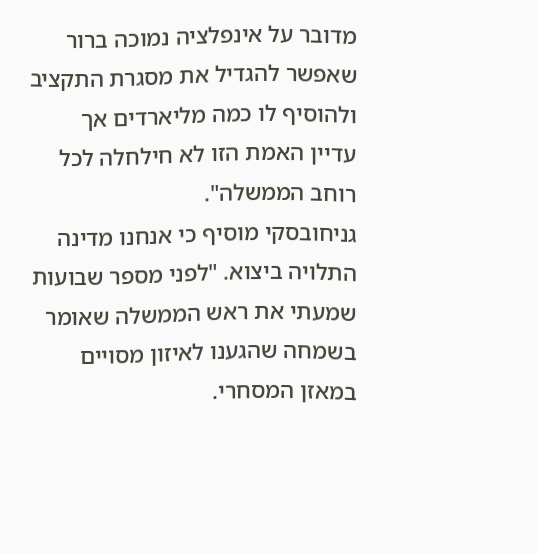מדובר על אינפלציה נמוכה ברור שאפשר להגדיל את מסגרת התקציב ולהוסיף לו כמה מליארדים אך עדיין האמת הזו לא חילחלה לכל רוחב הממשלה".
גניחובסקי מוסיף כי אנחנו מדינה התלויה ביצוא. "לפני מספר שבועות שמעתי את ראש הממשלה שאומר בשמחה שהגענו לאיזון מסויים במאזן המסחרי.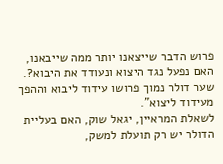פרוש הדבר שייצאנו יותר ממה שייבאנו, האם נפעל נגד היצוא ונעודד את היבוא?. שער דולר נמוך פרושו עידוד ליבוא וההפך מעידוד ליצוא".
לשאלת המראיין, יגאל שוק, האם בעליית הדולר יש רק תועלת למשק,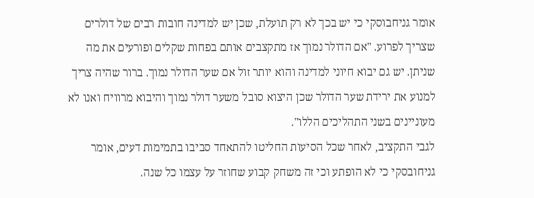אומר גניחבוסקי כי יש בכך לא רק תועלת, שכן יש למדינה חובות רבים של דולרים שצריך לפרוע. "אם הדולר נמוך אז מתקצבים אותם בפחות שקלים ופורעים את מה שניתן. יש גם יבוא חיוני למדינה והוא יותר זול אם שער הדולר נמוך. ברור שהיה צריך למנוע את ירידת שער הדולר שכן היצוא סובל משער דולר נמוך והיבוא מרוויח ואנו לא מעוניינים בשני התהליכים הללו".
לגבי התקציב, לאחר שכל הסיעות החליטו להתאחד סביבו בתמימות דעים, אומר גניחובסקי כי לא הופתע וכי זה משחק קבוע שחוזר על עצמו כל שנה.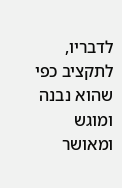לדבריו, לתקציב כפי שהוא נבנה ומוגש ומאושר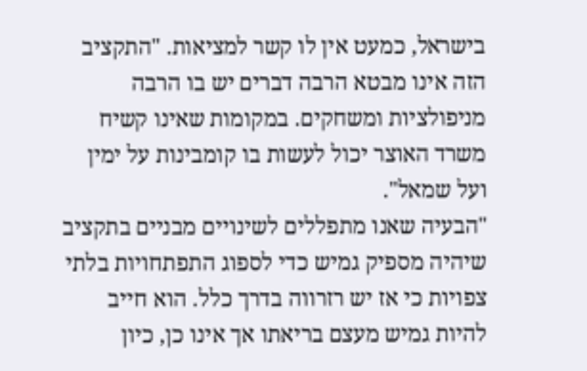בישראל, כמעט אין לו קשר למציאות. "התקציב הזה אינו מבטא הרבה דברים יש בו הרבה מניפולציות ומשחקים. במקומות שאינו קשיח משרד האוצר יכול לעשות בו קומבינות על ימין ועל שמאל".
"הבעיה שאנו מתפללים לשינויים מבניים בתקציב שיהיה מספיק גמיש כדי לספוג התפתחויות בלתי צפויות כי אז יש רזרווה בדרך כלל. הוא חייב להיות גמיש מעצם בריאתו אך אינו כן, כיון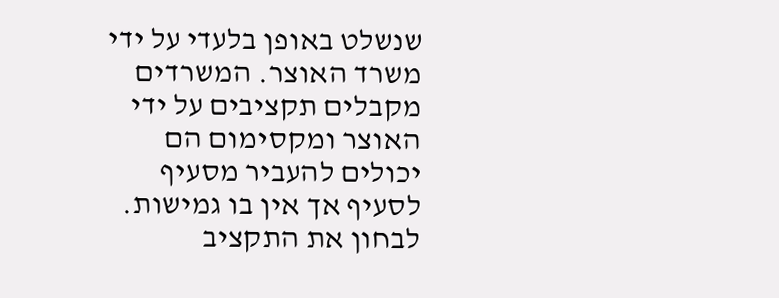שנשלט באופן בלעדי על ידי משרד האוצר. המשרדים מקבלים תקציבים על ידי האוצר ומקסימום הם יכולים להעביר מסעיף לסעיף אך אין בו גמישות. לבחון את התקציב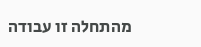מהתחלה זו עבודה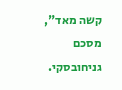קשה מאד", מסכם גניחובסקי.